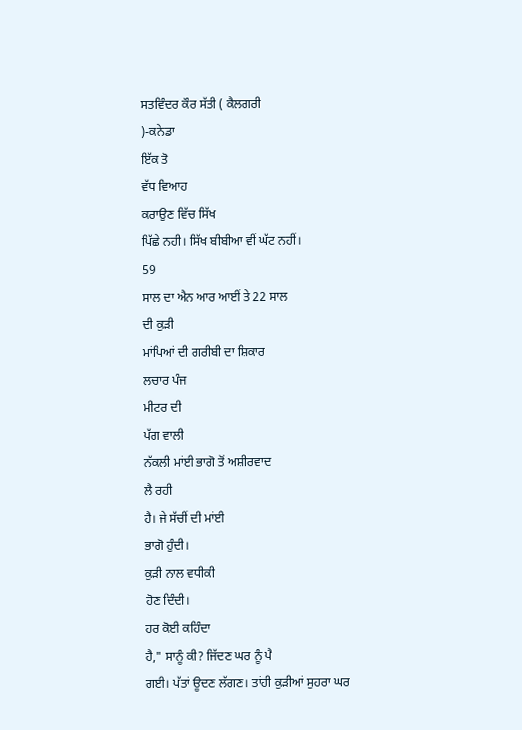ਸਤਵਿੰਦਰ ਕੌਰ ਸੱਤੀ ( ਕੈਲਗਰੀ
)-ਕਨੇਡਾ
ਇੱਕ ਤੋ
ਵੱਧ ਵਿਆਹ
ਕਰਾਉਣ ਵਿੱਚ ਸਿੱਖ
ਪਿੱਛੇ ਨਹੀ। ਸਿੱਖ ਬੀਬੀਆ ਵੀਂ ਘੱਟ ਨਹੀਂ।
59
ਸਾਲ ਦਾ ਐਨ ਆਰ ਆਈਂ ਤੇ 22 ਸਾਲ
ਦੀ ਕੁੜੀ
ਮਾਂਪਿਆਂ ਦੀ ਗਰੀਬੀ ਦਾ ਸ਼ਿਕਾਰ
ਲਚਾਰ ਪੰਜ
ਮੀਟਰ ਦੀ
ਪੱਗ ਵਾਲੀ
ਨੱਕਲੀ ਮਾਂਈ ਭਾਗੋ ਤੋਂ ਅਸ਼ੀਰਵਾਦ
ਲੈ ਰਹੀ
ਹੈ। ਜੇ ਸੱਚੀਂ ਦੀ ਮਾਂਈ
ਭਾਗੋ ਹੁੰਦੀ।
ਕੁੜੀ ਨਾਲ ਵਧੀਕੀ
ਹੋਣ ਦਿੰਦੀ।
ਹਰ ਕੋਈ ਕਹਿੰਦਾ
ਹੈ," ਸਾਨੂੰ ਕੀ? ਜਿੱਦਣ ਘਰ ਨੂੰ ਪੈ
ਗਈ। ਪੱਤਾਂ ਊਦਣ ਲੱਗਣ। ਤਾਂਹੀ ਕੁੜੀਆਂ ਸੁਹਰਾ ਘਰ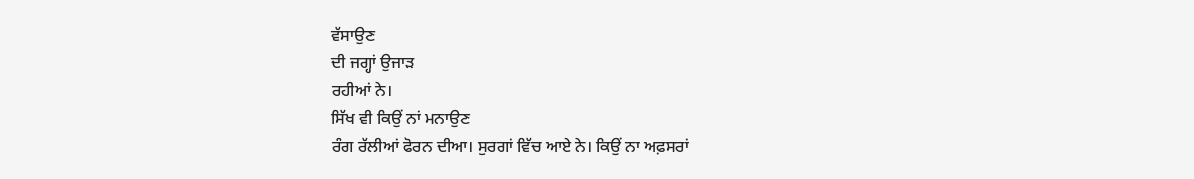ਵੱਸਾਉਣ
ਦੀ ਜਗ੍ਹਾਂ ਉਜਾੜ
ਰਹੀਆਂ ਨੇ।
ਸਿੱਖ ਵੀ ਕਿਉਂ ਨਾਂ ਮਨਾਉਣ
ਰੰਗ ਰੱਲੀਆਂ ਫੋਰਨ ਦੀਆ। ਸੁਰਗਾਂ ਵਿੱਚ ਆਏ ਨੇ। ਕਿਉਂ ਨਾ ਅਫ਼ਸਰਾਂ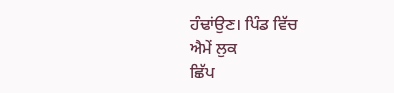ਹੰਢਾਂਉਣ। ਪਿੰਡ ਵਿੱਚ
ਐਮੇਂ ਲੁਕ
ਛਿੱਪ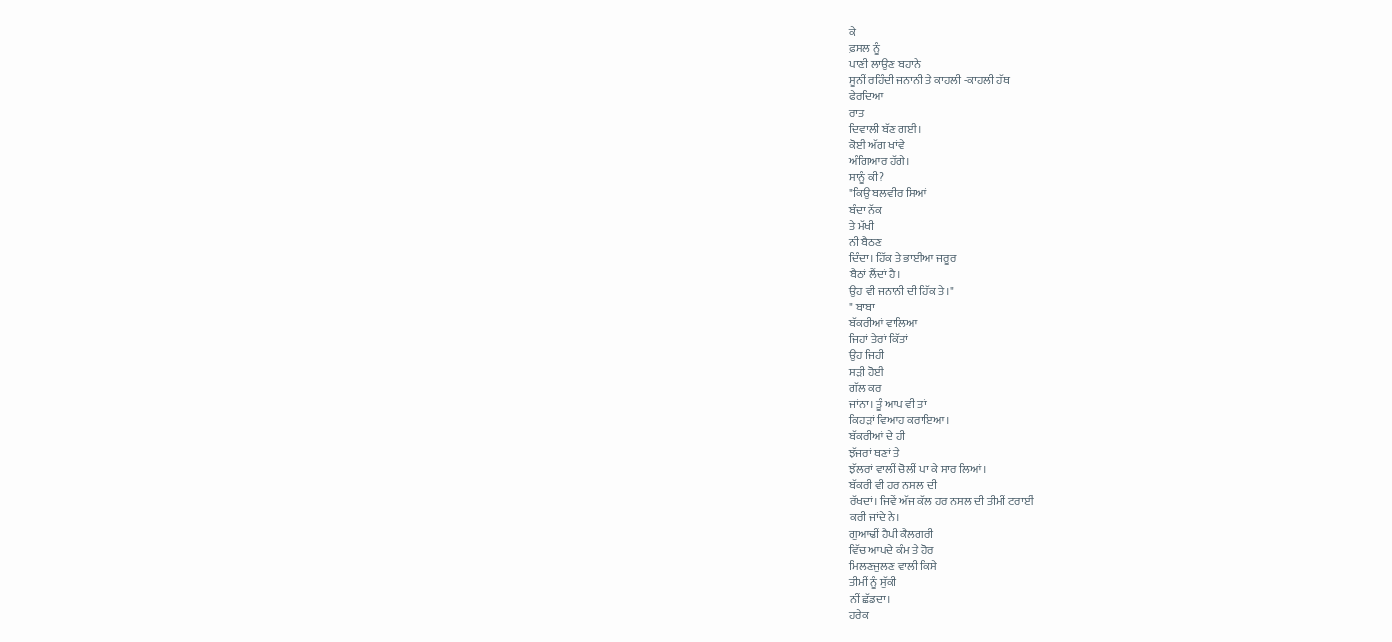ਕੇ
ਫ਼ਸਲ ਨੂੰ
ਪਾਣੀ ਲਾਉਣ ਬਹਾਨੇ
ਸੂਨੀਂ ਰਹਿੰਦੀ ਜਨਾਨੀ ਤੇ ਕਾਹਲੀ -ਕਾਹਲੀ ਹੱਥ
ਫੇਰਦਿਆ
ਰਾਤ
ਦਿਵਾਲੀ ਬੱਣ ਗਈ।
ਕੋਈ ਅੱਗ ਖਾਂਵੇ
ਅੰਗਿਆਰ ਹੱਗੇ।
ਸਾਨੂੰ ਕੀ?
"ਕਿਉ ਬਲਵੀਰ ਸਿਆਂ
ਬੰਦਾ ਨੱਕ
ਤੇ ਮੱਖੀ
ਨੀ ਬੈਠਣ
ਦਿੰਦਾ। ਹਿੱਕ ਤੇ ਭਾਈਆ ਜਰੂਰ
ਬੈਠਾਂ ਲੈਂਦਾਂ ਹੈ।
ਉਹ ਵੀ ਜਨਾਨੀ ਦੀ ਹਿੱਕ ਤੇ।"
" ਬਾਬਾ
ਬੱਕਰੀਆਂ ਵਾਲਿਆ
ਜਿਹਾਂ ਤੇਰਾਂ ਕਿੱਤਾਂ
ਉਹ ਜਿਹੀ
ਸੜੀ ਹੋਈ
ਗੱਲ ਕਰ
ਜਾਂਨਾ। ਤੂੰ ਆਪ ਵੀ ਤਾਂ
ਕਿਹੜਾਂ ਵਿਆਹ ਕਰਾਇਆ।
ਬੱਕਰੀਆਂ ਦੇ ਹੀ
ਝੱਜਰਾਂ ਥਣਾਂ ਤੇ
ਝੱਲਰਾਂ ਵਾਲੀਂ ਚੋਲੀਂ ਪਾ ਕੇ ਸਾਰ ਲਿਆਂ।
ਬੱਕਰੀ ਵੀ ਹਰ ਨਸਲ ਦੀ
ਰੱਖਦਾਂ। ਜਿਵੇਂ ਅੱਜ ਕੱਲ ਹਰ ਨਸਲ ਦੀ ਤੀਮੀਂ ਟਰਾਈਂ
ਕਰੀ ਜਾਂਦੇ ਨੇ।
ਗੁਆਢੀਂ ਹੈਪੀ ਕੈਲਗਰੀ
ਵਿੱਚ ਆਪਦੇ ਕੰਮ ਤੇ ਹੋਰ
ਮਿਲਣਜੁਲਣ ਵਾਲੀ ਕਿਸੇ
ਤੀਮੀਂ ਨੂੰ ਸੁੱਕੀ
ਨੀਂ ਛੱਡਦਾ।
ਹਰੇਕ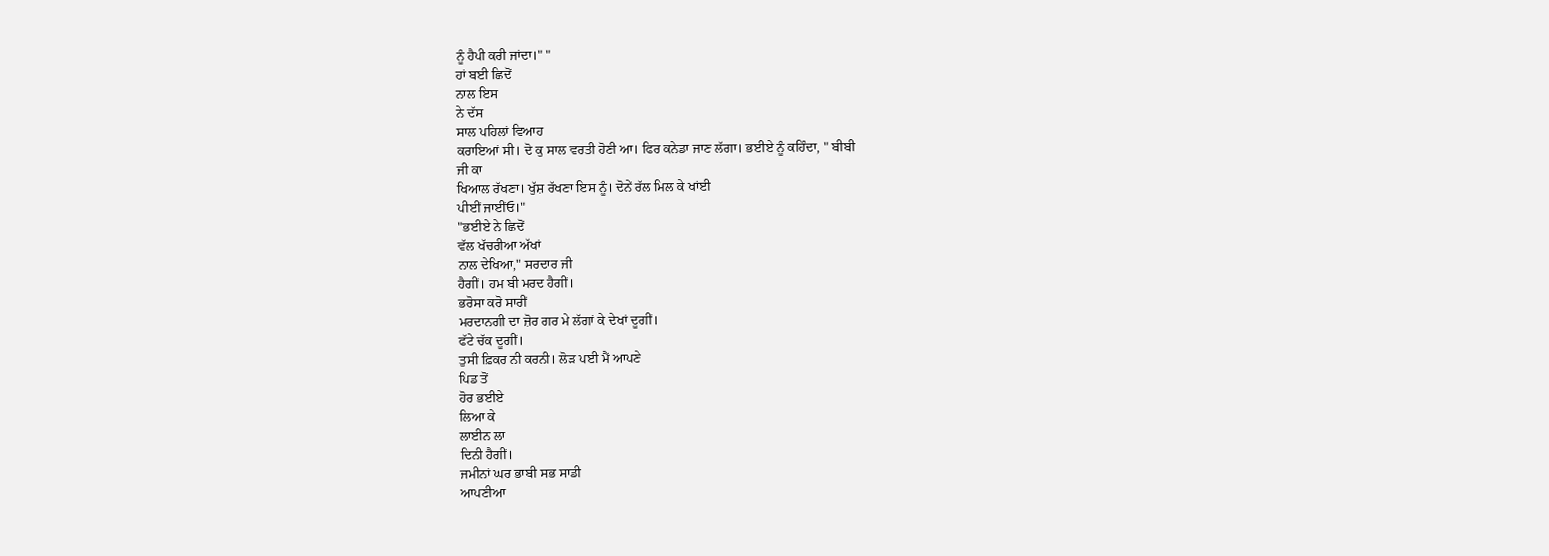ਨੂੰ ਹੈਪੀ ਕਰੀ ਜਾਂਦਾ।" "
ਹਾਂ ਬਈ ਛਿਦੋਂ
ਨਾਲ ਇਸ
ਨੇ ਦੱਸ
ਸਾਲ ਪਹਿਲਾਂ ਵਿਆਹ
ਕਰਾਇਆਂ ਸੀ। ਦੋ ਕੁ ਸਾਲ ਵਰਤੀ ਹੋਣੀ ਆ। ਫਿਰ ਕਨੇਡਾ ਜਾਣ ਲੱਗਾ। ਭਈਏ ਨੂੰ ਕਹਿੰਦਾ, " ਬੀਬੀ
ਜੀ ਕਾ
ਖਿਆਲ ਰੱਖਣਾ। ਖੁੱਸ਼ ਰੱਖਣਾ ਇਸ ਨੂੰ। ਦੋਨੇਂ ਰੱਲ ਮਿਲ ਕੇ ਖਾਂਈ
ਪੀਈਂ ਜਾਈਂਓ।"
"ਭਈਏ ਨੇ ਛਿਦੋਂ
ਵੱਲ ਖੱਚਰੀਆ ਅੱਖਾਂ
ਨਾਲ ਦੇਖਿਆ," ਸਰਦਾਰ ਜੀ
ਹੈਗੀਂ। ਹਮ ਬੀ ਮਰਦ ਹੈਗੀਂ।
ਭਰੋਸਾ ਕਰੋ ਸਾਰੀਂ
ਮਰਦਾਨਗੀ ਦਾ ਜ਼ੋਰ ਗਰ ਮੇ ਲੱਗਾਂ ਕੇ ਦੇਖਾਂ ਦੂਗੀਂ।
ਫੱਟੇ ਚੱਕ ਦੂਗੀਂ।
ਤੁਸੀ ਫ਼ਿਕਰ ਨੀ ਕਰਨੀ। ਲੋੜ ਪਈ ਮੈਂ ਆਪਣੇ
ਪਿਡ ਤੋਂ
ਹੋਰ ਭਈਏ
ਲਿਆ ਕੇ
ਲਾਈਨ ਲਾ
ਦਿਨੀ ਹੈਗੀਂ।
ਜਮੀਨਾਂ ਘਰ ਭਾਬੀ ਸਭ ਸਾਡੀ
ਆਪਣੀਆ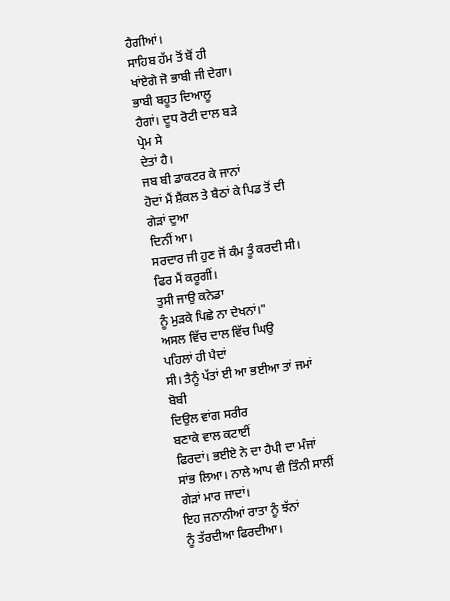ਹੈਗੀਆਂ।
ਸਾਹਿਬ ਹੱਮ ਤੋਂ ਬੋਂ ਹੀ
ਖਾਂਏਗੇ ਜੋ ਭਾਬੀ ਜੀ ਦੇਗਾ।
ਭਾਬੀ ਬਹੂਤ ਦਿਆਲੂ
ਹੈਗਾਂ। ਦੂਧ ਰੋਟੀ ਦਾਲ ਬੜੇ
ਪ੍ਰੇਮ ਸੇ
ਦੇਤਾਂ ਹੈ।
ਜਬ ਬੀ ਡਾਕਟਰ ਕੇ ਜਾਨਾਂ
ਹੋਦਾਂ ਮੈਂ ਸ਼ੈਂਕਲ ਤੇ ਬੈਠਾਂ ਕੇ ਪਿਡ ਤੋਂ ਦੀ ਗੇੜਾਂ ਦੁਆ
ਦਿਨੀਂ ਆ।
ਸਰਦਾਰ ਜੀ ਹੁਣ ਜੋਂ ਕੰਮ ਤੂੰ ਕਰਦੀ ਸੀ। ਫਿਰ ਮੈਂ ਕਰੂਗੀਂ।
ਤੁਸੀ ਜਾਉ ਕਨੇਡਾ
ਨੂੰ ਮੁੜਕੇ ਪਿਛੇ ਨਾ ਦੇਖਨਾਂ।"
ਅਸਲ ਵਿੱਚ ਦਾਲ ਵਿੱਚ ਘਿਉ
ਪਹਿਲਾਂ ਹੀ ਪੈਦਾਂ
ਸੀ। ਤੈਨੂੰ ਪੱਤਾਂ ਈ ਆ ਭਈਆ ਤਾਂ ਜਮਾਂ ਬੋਬੀ
ਦਿਉਲ ਵਾਂਗ ਸਰੀਰ
ਬਣਾਕੇ ਵਾਲ ਕਟਾਈਂ
ਫਿਰਦਾਂ। ਭਈਏ ਨੇ ਦਾ ਹੈਪੀ ਦਾ ਮੰਜਾਂ ਸਾਂਭ ਲਿਆ। ਨਾਲੇ ਆਪ ਵੀ ਤਿੰਨੀ ਸਾਲੀਂ
ਗੇੜਾਂ ਮਾਰ ਜਾਦਾਂ।
ਇਹ ਜਨਾਨੀਆਂ ਰਾਤਾ ਨੂੰ ਝੱਨਾਂ
ਨੂੰ ਤੱਰਦੀਆ ਫਿਰਦੀਆ।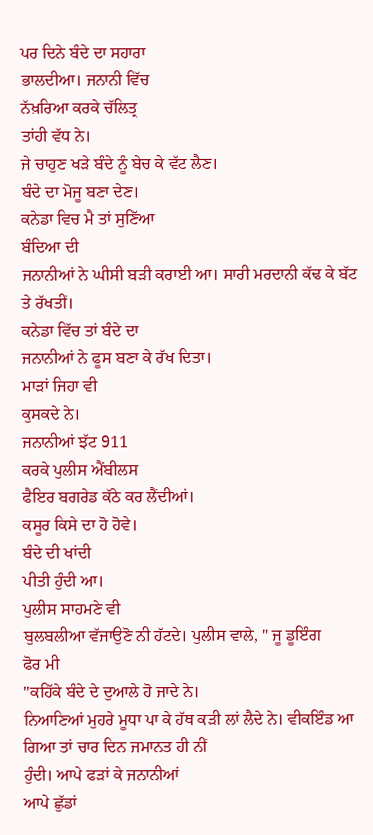ਪਰ ਦਿਨੇ ਬੰਦੇ ਦਾ ਸਹਾਰਾ
ਭਾਲਦੀਆ। ਜਨਾਨੀ ਵਿੱਚ
ਨੱਖ਼ਰਿਆ ਕਰਕੇ ਚੱਲਿਤ੍ਰ
ਤਾਂਹੀ ਵੱਧ ਨੇ।
ਜੇ ਚਾਹੁਣ ਖੜੇ ਬੰਦੇ ਨੂੰ ਬੇਚ ਕੇ ਵੱਟ ਲੈਣ।
ਬੰਦੇ ਦਾ ਮੋਜੂ ਬਣਾ ਦੇਣ।
ਕਨੇਡਾ ਵਿਚ ਮੈ ਤਾਂ ਸੁਣਿੱਆ
ਬੰਦਿਆ ਦੀ
ਜਨਾਨੀਆਂ ਨੇ ਘੀਸੀ ਬੜੀ ਕਰਾਈ ਆ। ਸਾਰੀ ਮਰਦਾਨੀ ਕੱਢ ਕੇ ਬੱਟ ਤੇ ਰੱਖਤੀਂ।
ਕਨੇਡਾ ਵਿੱਚ ਤਾਂ ਬੰਦੇ ਦਾ
ਜਨਾਨੀਆਂ ਨੇ ਫੂਸ ਬਣਾ ਕੇ ਰੱਖ ਦਿਤਾ।
ਮਾੜਾਂ ਜਿਹਾ ਵੀ
ਕੁਸਕਦੇ ਨੇ।
ਜਨਾਨੀਆਂ ਝੱਟ 911
ਕਰਕੇ ਪੁਲੀਸ ਐਂਬੀਲਸ
ਫੈਇਰ ਬਗਰੇਡ ਕੱਠੇ ਕਰ ਲੈਂਦੀਆਂ।
ਕਸੂਰ ਕਿਸੇ ਦਾ ਹੋ ਹੋਵੇ।
ਬੰਦੇ ਦੀ ਖਾਂਦੀ
ਪੀਤੀ ਹੁੰਦੀ ਆ।
ਪੁਲੀਸ ਸਾਹਮਣੇ ਵੀ
ਬੁਲਬਲੀਆ ਵੱਜਾਉਣੋ ਨੀ ਹੱਟਦੇ। ਪੁਲੀਸ ਵਾਲੇ, " ਜੂ ਡੂਇੰਗ
ਫੋਰ ਮੀ
"ਕਹਿੱਕੇ ਬੰਦੇ ਦੇ ਦੁਆਲੇ ਹੋ ਜਾਦੇ ਨੇ।
ਨਿਆਣਿਆਂ ਮੁਹਰੇ ਮੂਧਾ ਪਾ ਕੇ ਹੱਥ ਕੜੀ ਲਾਂ ਲੈਦੇ ਨੇ। ਵੀਕਇੰਡ ਆ ਗਿਆ ਤਾਂ ਚਾਰ ਦਿਨ ਜਮਾਨਤ ਹੀ ਨੀਂ
ਹੁੰਦੀ। ਆਪੇ ਫੜਾਂ ਕੇ ਜਨਾਨੀਆਂ
ਆਪੇ ਛੁੱਡਾਂ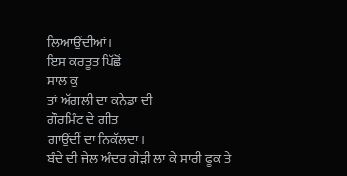ਲਿਆਉਂਦੀਆਂ।
ਇਸ ਕਰਤੂਤ ਪਿੱਛੋਂ
ਸਾਲ ਕੁ
ਤਾਂ ਅੱਗਲੀ ਦਾ ਕਨੇਡਾ ਦੀ
ਗੌਰਮਿੰਟ ਦੇ ਗੀਤ
ਗਾਉਂਦੀਂ ਦਾ ਨਿਕੱਲਦਾ।
ਬੰਦੇ ਦੀ ਜੇਲ ਅੰਦਰ ਗੇੜੀ ਲਾ ਕੇ ਸਾਰੀ ਫੂਕ ਤੇ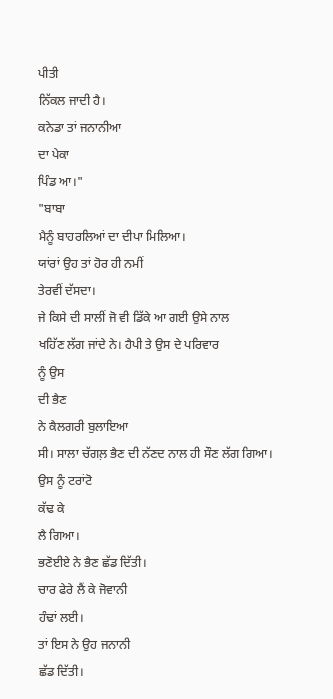ਪੀਤੀ
ਨਿੱਕਲ ਜਾਦੀ ਹੈ।
ਕਨੇਡਾ ਤਾਂ ਜਨਾਨੀਆ
ਦਾ ਪੇਕਾ
ਪਿੰਡ ਆ।"
"ਬਾਬਾ
ਮੈਨੂੰ ਬਾਹਰਲਿਆਂ ਦਾ ਦੀਪਾ ਮਿਲਿਆ।
ਯਾਂਰਾਂ ਉਹ ਤਾਂ ਹੋਰ ਹੀ ਨਮੀਂ
ਤੇਰਵੀਂ ਦੱਸਦਾ।
ਜੇ ਕਿਸੇ ਦੀ ਸਾਲੀਂ ਜੋ ਵੀ ਡਿੱਕੇ ਆ ਗਈ ਉਸੇ ਨਾਲ
ਖਹਿੱਣ ਲੱਗ ਜਾਂਦੇ ਨੇ। ਹੈਪੀ ਤੇ ਉਸ ਦੇ ਪਰਿਵਾਰ
ਨੂੰ ਉਸ
ਦੀ ਭੈਣ
ਨੇ ਕੈਲਗਰੀ ਬੁਲਾਇਆ
ਸੀ। ਸਾਲਾ ਚੱਗਲ਼ ਭੈਣ ਦੀ ਨੱਣਦ ਨਾਲ ਹੀ ਸੌਣ ਲੱਗ ਗਿਆ।
ਉਸ ਨੂੰ ਟਰਾਂਟੋ
ਕੱਢ ਕੇ
ਲੈ ਗਿਆ।
ਭਣੋਈਏ ਨੇ ਭੈਣ ਛੱਡ ਦਿੱਤੀ।
ਚਾਰ ਫੇਰੇ ਲੈਂ ਕੇ ਜੋਵਾਨੀ
ਹੰਢਾਂ ਲਈ।
ਤਾਂ ਇਸ ਨੇ ਉਹ ਜਨਾਨੀ
ਛੱਡ ਦਿੱਤੀ।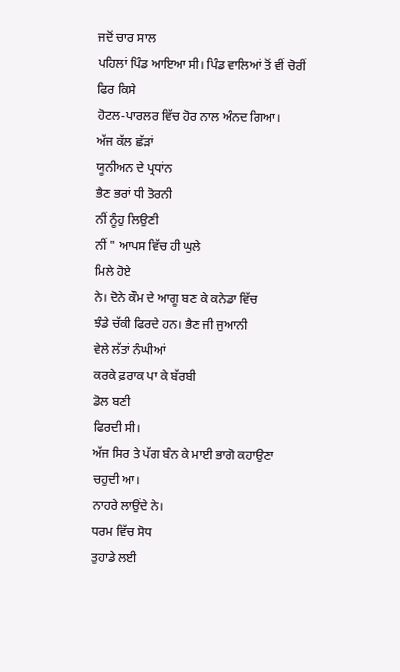ਜਦੋਂ ਚਾਰ ਸਾਲ
ਪਹਿਲਾਂ ਪਿੰਡ ਆਇਆ ਸੀ। ਪਿੰਡ ਵਾਲਿਆਂ ਤੋਂ ਵੀਂ ਚੋਰੀਂ
ਫਿਰ ਕਿਸੇ
ਹੋਟਲ-ਪਾਰਲਰ ਵਿੱਚ ਹੋਰ ਨਾਲ ਅੰਨਦ ਗਿਆ।
ਅੱਜ ਕੱਲ ਛੱੜਾਂ
ਯੂਨੀਅਨ ਦੇ ਪ੍ਰਧਾਂਨ
ਭੈਣ ਭਰਾਂ ਧੀ ਤੋਰਨੀ
ਨੀਂ ਨੂੰਹੁ ਲਿਉਣੀ
ਨੀਂ " ਆਪਸ ਵਿੱਚ ਹੀ ਘੁਲੇ
ਮਿਲੇ ਹੋਏ
ਨੇ। ਦੋਨੇ ਕੌਮ ਦੇ ਆਗੂ ਬਣ ਕੇ ਕਨੇਡਾ ਵਿੱਚ
ਝੰਡੇ ਚੱਕੀ ਫਿਰਦੇ ਹਨ। ਭੈਣ ਜੀ ਜੁਆਨੀ
ਵੇਲੇ ਲੱਤਾਂ ਨੰਘੀਆਂ
ਕਰਕੇ ਫ਼ਰਾਕ ਪਾ ਕੇ ਬੱਰਬੀ
ਡੋਲ ਬਣੀ
ਫਿਰਦੀ ਸੀ।
ਅੱਜ ਸਿਰ ਤੇ ਪੱਗ ਬੰਨ ਕੇ ਮਾਈ ਭਾਗੋ ਕਹਾਉਣਾ
ਚਹੁਦੀ ਆ।
ਨਾਹਰੇ ਲਾਉਂਦੇ ਨੇ।
ਧਰਮ ਵਿੱਚ ਸੋਧ
ਤੁਹਾਡੇ ਲਈ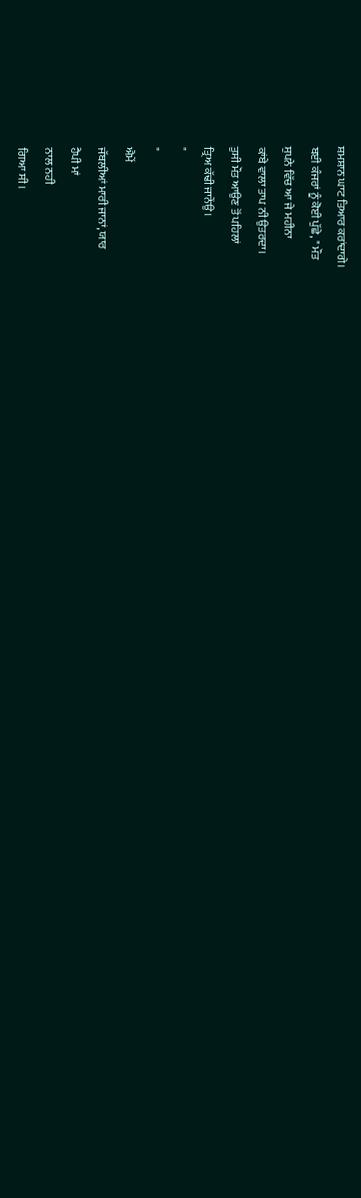ਸ਼ਮਸ਼ਾਨ ਘਾਟ ਤਿਆਰ ਕਰਾਂਦਾਗੇ।
ਬਈ ਕੰਜਰਾਂ ਨੂੰ ਕੋਈ ਪੁੱਛੇ, " ਮੌਤ
ਸੁਪਨੇ ਵਿੱਚ ਆ ਜੇ ਮਹੀਨਾ
ਕਾਂਬੇ ਵਾਲਾ ਤਾਪ ਨੀ ਉਤਰਦਾ।
ਤੁਸੀ ਮੌਤ ਆਉਣ ਤੋਂ ਪਹਿਲਾਂ
ਤ੍ਰਿਅ ਕੱਢੀ ਜਾਨੇਂਉ।
"
"
ਐਮੇਂ
ਜੱਬਲੀਆਂ ਮਾਰੀ ਜਾਨਾਂ, ਯਾਰ
ਹੈਪੀ ਮਾਂ
ਨਾਲ ਨਹੀ
ਗਿਆ ਸੀ।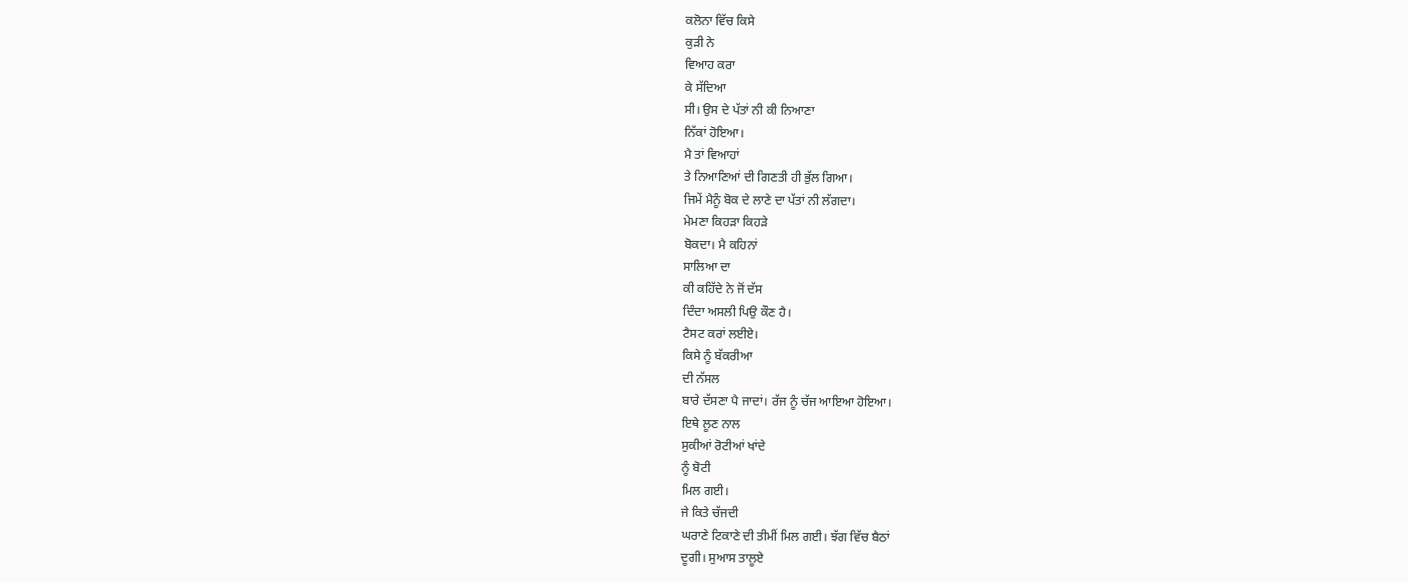ਕਲੋਨਾ ਵਿੱਚ ਕਿਸੇ
ਕੁੜੀ ਨੇ
ਵਿਆਹ ਕਰਾ
ਕੇ ਸੱਦਿਆ
ਸੀ। ਉਸ ਦੇ ਪੱਤਾਂ ਨੀ ਕੀ ਨਿਆਣਾ
ਨਿੱਕਾਂ ਹੋਇਆ।
ਮੈ ਤਾਂ ਵਿਆਹਾਂ
ਤੇ ਨਿਆਣਿਆਂ ਦੀ ਗਿਣਤੀ ਹੀ ਭੁੱਲ ਗਿਆ।
ਜਿਮੇਂ ਮੈਨੂੰ ਬੋਕ ਦੇ ਲਾਣੇ ਦਾ ਪੱਤਾਂ ਨੀ ਲੱਗਦਾ।
ਮੇਮਣਾ ਕਿਹੜਾ ਕਿਹੜੇ
ਬੋਕਦਾ। ਮੈ ਕਹਿਨਾਂ
ਸਾਲਿਆ ਦਾ
ਕੀ ਕਹਿੱਦੇ ਨੇ ਜੋਂ ਦੱਸ
ਦਿੰਦਾ ਅਸਲੀ ਪਿਉ ਕੌਣ ਹੈ।
ਟੈਸਟ ਕਰਾਂ ਲਈਏ।
ਕਿਸੇ ਨੂੰ ਬੱਕਰੀਆ
ਦੀ ਨੱਸਲ
ਬਾਰੇ ਦੱਸਣਾ ਪੈ ਜਾਦਾਂ। ਰੱਜ ਨੂੰ ਚੱਜ ਆਇਆ ਹੋਇਆ।
ਇਥੇ ਲੂਣ ਨਾਲ
ਸੁਕੀਆਂ ਰੋਟੀਆਂ ਖਾਂਦੇ
ਨੂੰ ਬੋਟੀ
ਮਿਲ ਗਈ।
ਜੇ ਕਿਤੇ ਚੱਜਦੀ
ਘਰਾਣੇ ਟਿਕਾਣੇ ਦੀ ਤੀਮੀਂ ਮਿਲ ਗਈ। ਝੱਗ ਵਿੱਚ ਬੈਠਾਂ
ਦੂਗੀ। ਸੁਆਸ ਤਾਲੂਏ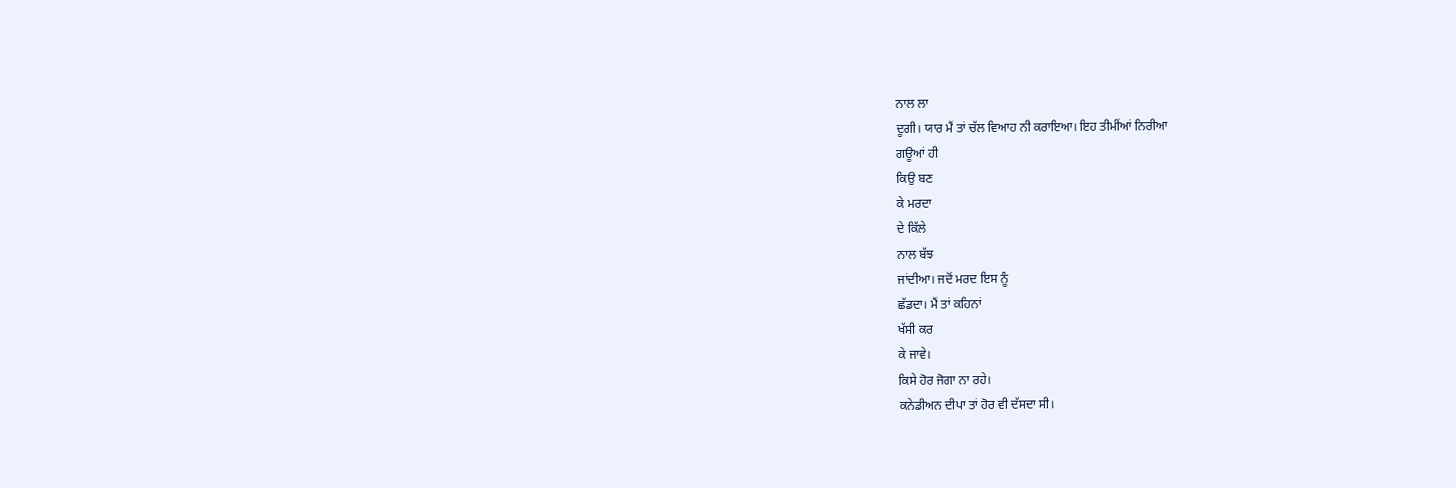ਨਾਲ ਲਾ
ਦੂਗੀ। ਯਾਰ ਮੈਂ ਤਾਂ ਚੱਲ ਵਿਆਹ ਨੀ ਕਰਾਇਆ। ਇਹ ਤੀਮੀਂਆਂ ਨਿਰੀਆ
ਗਊਆਂ ਹੀ
ਕਿਉ ਬਣ
ਕੇ ਮਰਦਾ
ਦੇ ਕਿੱਲੇ
ਨਾਲ ਬੱਝ
ਜਾਂਦੀਆ। ਜਦੋਂ ਮਰਦ ਇਸ ਨੂੰ
ਛੱਡਦਾ। ਮੈਂ ਤਾਂ ਕਹਿਨਾਂ
ਖੱਸੀ ਕਰ
ਕੇ ਜਾਵੇ।
ਕਿਸੇ ਹੋਰ ਜੋਗਾ ਨਾ ਰਹੇ।
ਕਨੇਡੀਅਨ ਦੀਪਾ ਤਾਂ ਹੋਰ ਵੀ ਦੱਸਦਾ ਸੀ।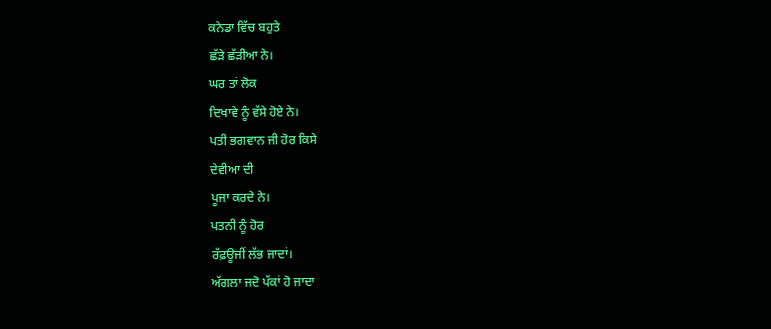ਕਨੇਡਾ ਵਿੱਚ ਬਹੁਤੇ
ਛੱੜੇ ਛੱੜੀਆ ਨੇ।
ਘਰ ਤਾਂ ਲੋਕ
ਦਿਖਾਵੇ ਨੂੰ ਵੱਸੇ ਹੋਏ ਨੇ।
ਪਤੀ ਭਗਵਾਨ ਜੀ ਹੋਰ ਕਿਸੇ
ਦੇਵੀਆ ਦੀ
ਪੂਜਾ ਕਰਦੇ ਨੇ।
ਪਤਨੀ ਨੂੰ ਹੋਰ
ਰੱਫ਼ਊਜੀਂ ਲੱਭ ਜਾਦਾਂ।
ਅੱਗਲਾ ਜਦੋ ਪੱਕਾਂ ਹੋ ਜਾਦਾ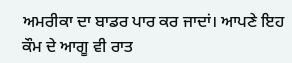ਅਮਰੀਕਾ ਦਾ ਬਾਡਰ ਪਾਰ ਕਰ ਜਾਦਾਂ। ਆਪਣੇ ਇਹ ਕੌਮ ਦੇ ਆਗੂ ਵੀ ਰਾਤ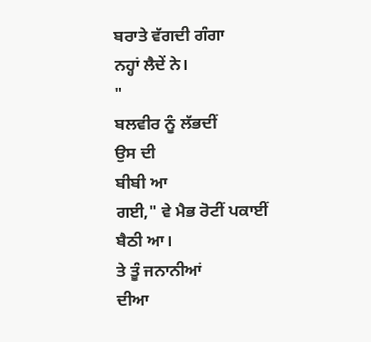ਬਰਾਤੇ ਵੱਗਦੀ ਗੰਗਾ
ਨਹ੍ਹਾਂ ਲੈਦੇਂ ਨੇ।
"
ਬਲਵੀਰ ਨੂੰ ਲੱਭਦੀਂ
ਉਸ ਦੀ
ਬੀਬੀ ਆ
ਗਈ," ਵੇ ਮੈਭ ਰੋਟੀਂ ਪਕਾਈਂ
ਬੈਠੀ ਆ।
ਤੇ ਤੂੰ ਜਨਾਨੀਆਂ
ਦੀਆ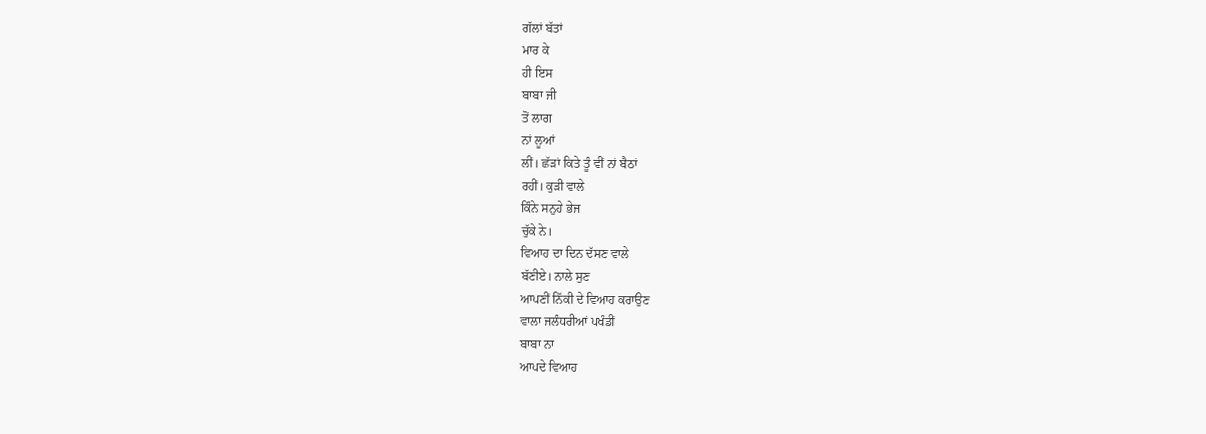ਗੱਲਾਂ ਬੱਤਾਂ
ਮਾਰ ਕੇ
ਹੀ ਇਸ
ਬਾਬਾ ਜੀ
ਤੋਂ ਲਾਗ
ਨਾਂ ਲੂਆਂ
ਲੀਂ। ਛੱੜਾਂ ਕਿਤੇ ਤੂੰ ਵੀਂ ਨਾਂ ਬੈਠਾਂ
ਰਹੀਂ। ਕੁੜੀ ਵਾਲੇ
ਕਿੰਨੇ ਸਨੁਹੇ ਭੇਜ
ਚੁੱਕੇ ਨੇ।
ਵਿਆਹ ਦਾ ਦਿਨ ਦੱਸਣ ਵਾਲੇ
ਬੱਣੀਏ। ਨਾਲੇ ਸੁਣ
ਆਪਣੀਂ ਨਿੱਕੀ ਦੇ ਵਿਆਹ ਕਰਾਉਣ
ਵਾਲਾ ਜਲੰਧਰੀਆਂ ਪਖੰਡੀਂ
ਬਾਬਾ ਨਾ
ਆਪਦੇ ਵਿਆਹ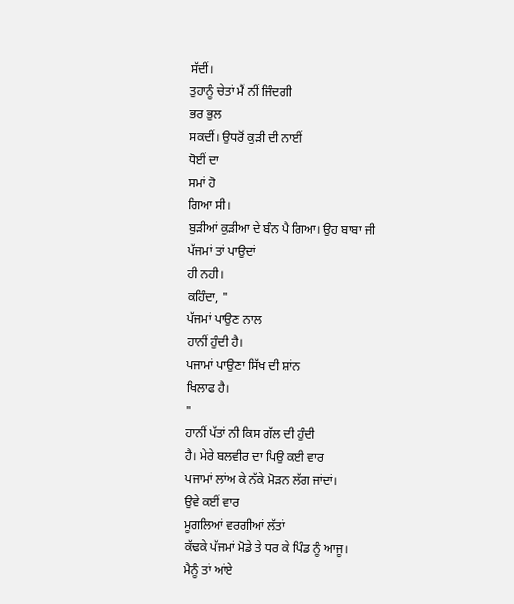ਸੱਦੀਂ।
ਤੁਹਾਨੂੰ ਚੇਤਾਂ ਮੈਂ ਨੀਂ ਜਿੰਦਗੀ
ਭਰ ਭੁਲ
ਸਕਦੀਂ। ਉਧਰੋਂ ਕੁੜੀ ਦੀ ਨਾਈਂ
ਧੋਈਂ ਦਾ
ਸਮਾਂ ਹੋ
ਗਿਆ ਸੀ।
ਬੁੜੀਆਂ ਕੁੜੀਆ ਦੇ ਬੰਨ ਪੈ ਗਿਆ। ਉਹ ਬਾਬਾ ਜੀ
ਪੱਜਮਾਂ ਤਾਂ ਪਾਉਦਾਂ
ਹੀ ਨਹੀ।
ਕਹਿੰਦਾ, "
ਪੱਜਮਾਂ ਪਾਉਣ ਨਾਲ
ਹਾਨੀਂ ਹੁੰਦੀ ਹੈ।
ਪਜਾਮਾਂ ਪਾਉਣਾ ਸਿੱਖ ਦੀ ਸ਼ਾਂਨ
ਖਿਲਾਫ ਹੈ।
"
ਹਾਨੀਂ ਪੱਤਾਂ ਨੀ ਕਿਸ ਗੱਲ ਦੀ ਹੁੰਦੀ
ਹੈ। ਮੇਰੇ ਬਲਵੀਰ ਦਾ ਪਿਉ ਕਈ ਵਾਰ
ਪਜਾਮਾਂ ਲਾਂਅ ਕੇ ਨੱਕੇ ਮੋੜਨ ਲੱਗ ਜਾਂਦਾਂ।
ਉਵੇ ਕਈਂ ਵਾਰ
ਮੂਗਲਿਆਂ ਵਰਗੀਆਂ ਲੱਤਾਂ
ਕੱਢਕੇ ਪੱਜਮਾਂ ਮੋਡੇ ਤੇ ਧਰ ਕੇ ਪਿੰਡ ਨੂੰ ਆਜੂ।
ਮੈਨੂੰ ਤਾਂ ਆਂਏ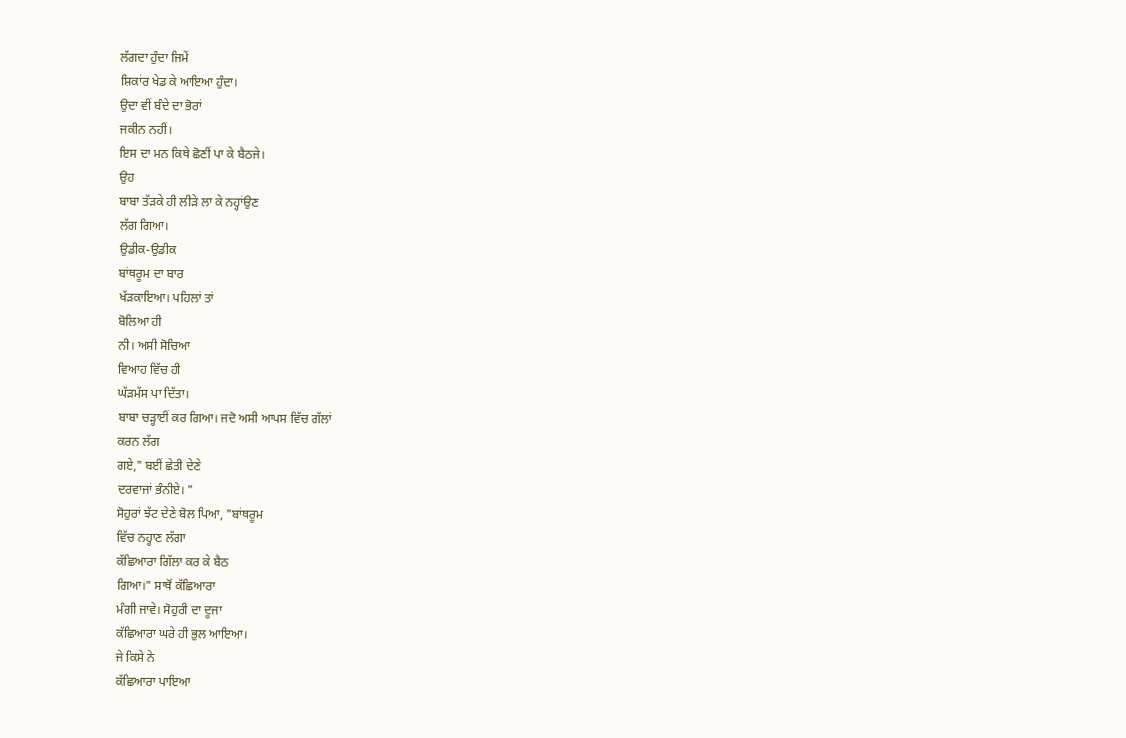ਲੱਗਦਾ ਹੁੰਦਾ ਜਿਮੇਂ
ਸ਼ਿਕਾਂਰ ਖੇਡ ਕੇ ਆਇਆ ਹੁੰਦਾ।
ਉਦਾ ਵੀਂ ਬੰਦੇ ਦਾ ਭੋਰਾਂ
ਜਕੀਨ ਨਹੀਂ।
ਇਸ ਦਾ ਮਨ ਕਿਥੇ ਛੋਣੀਂ ਪਾ ਕੇ ਬੈਠਜੇ।
ਉਹ
ਬਾਬਾ ਤੱੜਕੇ ਹੀ ਲੀੜੇ ਲਾ ਕੇ ਨਹ੍ਹਾਂਉਣ
ਲੱਗ ਗਿਆ।
ਉਡੀਕ-ਉਡੀਕ
ਬਾਂਥਰੂਮ ਦਾ ਬਾਰ
ਖੱੜਕਾਇਆ। ਪਹਿਲਾਂ ਤਾਂ
ਬੋਲਿਆ ਹੀ
ਨੀ। ਅਸੀ ਸੋਚਿਆ
ਵਿਆਹ ਵਿੱਚ ਹੀ
ਘੱੜਮੱਸ ਪਾ ਦਿੱਤਾ।
ਬਾਬਾ ਚੜ੍ਹਾਈਂ ਕਰ ਗਿਆ। ਜਦੋ ਅਸੀ ਆਪਸ ਵਿੱਚ ਗੱਲਾਂ
ਕਰਨ ਲੱਗ
ਗਏ," ਬਈਂ ਛੇਤੀ ਦੇਣੇ
ਦਰਵਾਜਾਂ ਭੰਨੀਏ। "
ਸੋਹੁਰਾਂ ਝੱਟ ਦੇਣੇ ਬੋਲ ਪਿਆ, "ਬਾਂਥਰੂਮ
ਵਿੱਚ ਨਹ੍ਹਾਣ ਲੱਗਾ
ਕੱਛਿਆਰਾ ਗਿੱਲਾ ਕਰ ਕੇ ਬੈਠ
ਗਿਆ।" ਸਾਥੋਂ ਕੱਛਿਆਰਾ
ਮੰਗੀ ਜਾਵੇ। ਸੋਹੁਰੀ ਦਾ ਦੂਜਾ
ਕੱਛਿਆਰਾ ਘਰੇ ਹੀ ਭੁਲ ਆਇਆ।
ਜੇ ਕਿਸੇ ਨੇ
ਕੱਛਿਆਰਾ ਪਾਇਆ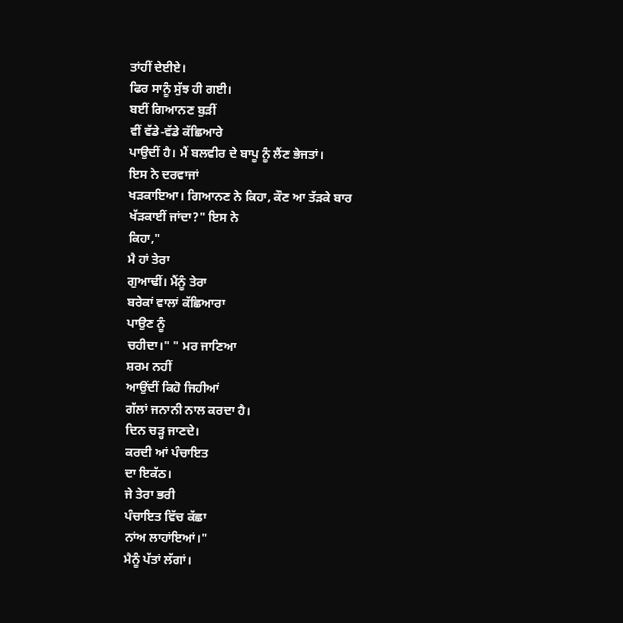ਤਾਂਹੀਂ ਦੇਈਏ।
ਫਿਰ ਸਾਨੂੰ ਸੁੱਝ ਹੀ ਗਈ।
ਬਈਂ ਗਿਆਨਣ ਬੁੜੀਂ
ਵੀਂ ਵੱਡੇ-ਵੱਡੇ ਕੱਛਿਆਰੇ
ਪਾਉਦੀਂ ਹੈ। ਮੈਂ ਬਲਵੀਰ ਦੇ ਬਾਪੂ ਨੂੰ ਲੈਂਣ ਭੇਜਤਾਂ।
ਇਸ ਨੇ ਦਰਵਾਜਾਂ
ਖੜਕਾਇਆ। ਗਿਆਨਣ ਨੇ ਕਿਹਾ, ਕੌਣ ਆ ਤੱੜਕੇ ਬਾਰ
ਖੱੜਕਾਈਂ ਜਾਂਦਾ?" ਇਸ ਨੇ
ਕਿਹਾ,"
ਮੈ ਹਾਂ ਤੇਰਾ
ਗੁਆਢੀਂ। ਮੈਂਨੂੰ ਤੇਰਾ
ਬਰੇਕਾਂ ਵਾਲਾਂ ਕੱਛਿਆਰਾ
ਪਾਉਣ ਨੂੰ
ਚਹੀਦਾ।" " ਮਰ ਜਾਣਿਆ
ਸ਼ਰਮ ਨਹੀਂ
ਆਉਂਦੀਂ ਕਿਹੋ ਜਿਹੀਆਂ
ਗੱਲਾਂ ਜਨਾਨੀ ਨਾਲ ਕਰਦਾ ਹੈ।
ਦਿਨ ਚੜ੍ਹ ਜਾਣਦੇ।
ਕਰਦੀ ਆਂ ਪੰਚਾਇਤ
ਦਾ ਇਕੱਠ।
ਜੇ ਤੇਰਾ ਭਰੀ
ਪੰਚਾਇਤ ਵਿੱਚ ਕੱਛਾ
ਨਾਂਅ ਲਾਹਾਂਇਆਂ।"
ਮੈਨੂੰ ਪੱਤਾਂ ਲੱਗਾਂ।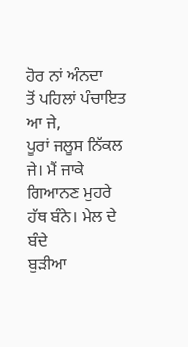ਹੋਰ ਨਾਂ ਅੰਨਦਾ
ਤੋਂ ਪਹਿਲਾਂ ਪੰਚਾਇਤ ਆ ਜੇ,
ਪੂਰਾਂ ਜਲੂਸ ਨਿੱਕਲ
ਜੇ। ਮੈਂ ਜਾਕੇ
ਗਿਆਨਣ ਮੁਹਰੇ ਹੱਥ ਬੰਨੇ। ਮੇਲ ਦੇ ਬੰਦੇ
ਬੁੜੀਆ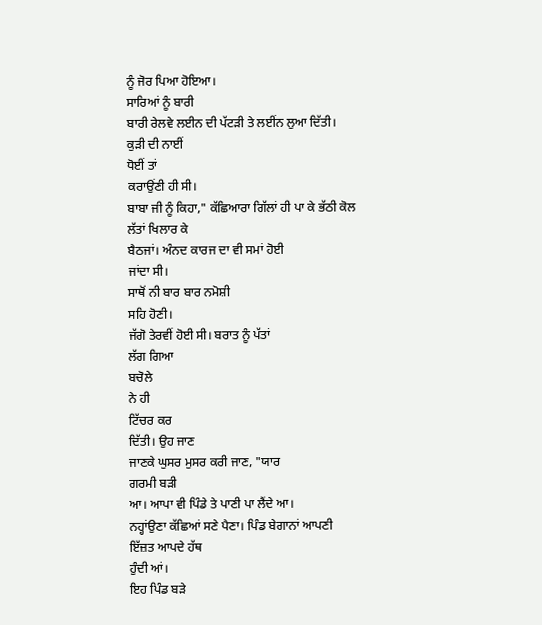ਨੂੰ ਜੋਰ ਪਿਆ ਹੋਇਆ।
ਸਾਰਿਆਂ ਨੂੰ ਬਾਰੀ
ਬਾਰੀ ਰੇਲਵੇ ਲਈਨ ਦੀ ਪੱਟੜੀ ਤੇ ਲਈਂਨ ਲੁਆ ਦਿੱਤੀ।
ਕੁੜੀ ਦੀ ਨਾਈਂ
ਧੋਈਂ ਤਾਂ
ਕਰਾਉਂਣੀ ਹੀ ਸੀ।
ਬਾਬਾ ਜੀ ਨੂੰ ਕਿਹਾ," ਕੱਛਿਆਰਾ ਗਿੱਲਾਂ ਹੀ ਪਾ ਕੇ ਭੱਠੀ ਕੋਲ
ਲੱਤਾਂ ਖਿਲਾਰ ਕੇ
ਬੈਠਜਾਂ। ਅੰਨਦ ਕਾਰਜ ਦਾ ਵੀ ਸਮਾਂ ਹੋਈ
ਜਾਂਦਾ ਸੀ।
ਸਾਥੋਂ ਨੀ ਬਾਰ ਬਾਰ ਨਮੋਸ਼ੀ
ਸਹਿ ਹੋਣੀ।
ਜੱਗੋ ਤੇਰਵੀਂ ਹੋਈ ਸੀ। ਬਰਾਤ ਨੂੰ ਪੱਤਾਂ
ਲੱਗ ਗਿਆ
ਬਚੋਲੇ
ਨੇ ਹੀ
ਟਿੱਚਰ ਕਰ
ਦਿੱਤੀ। ਉਹ ਜਾਣ
ਜਾਣਕੇ ਘੁਸਰ ਮੁਸਰ ਕਰੀ ਜਾਣ, "ਯਾਰ
ਗਰਮੀ ਬੜੀ
ਆ। ਆਪਾ ਵੀ ਪਿੰਡੇ ਤੇ ਪਾਣੀ ਪਾ ਲੈਂਦੇ ਆ।
ਨਹ੍ਹਾਂਉਣਾ ਕੱਛਿਆਂ ਸਣੇ ਪੈਣਾ। ਪਿੰਡ ਬੇਗਾਨਾਂ ਆਪਣੀ
ਇੱਜ਼ਤ ਆਪਦੇ ਹੱਥ
ਹੁੰਦੀ ਆਂ।
ਇਹ ਪਿੰਡ ਬੜੇ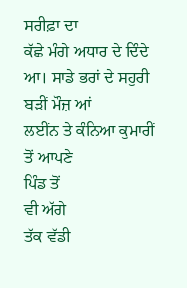ਸਰੀਫ਼ਾ ਦਾ
ਕੱਛੇ ਮੰਗੇ ਅਧਾਰ ਦੇ ਦਿੰਦੇ ਆ। ਸਾਡੇ ਭਰਾਂ ਦੇ ਸਹੁਰੀ ਬੜੀਂ ਮੌਜ਼ ਆਂ
ਲਈਂਨ ਤੇ ਕੰਨਿਆ ਕੁਮਾਰੀਂ
ਤੋਂ ਆਪਣੇ
ਪਿੰਡ ਤੋਂ
ਵੀ ਅੱਗੇ
ਤੱਕ ਵੱਡੀ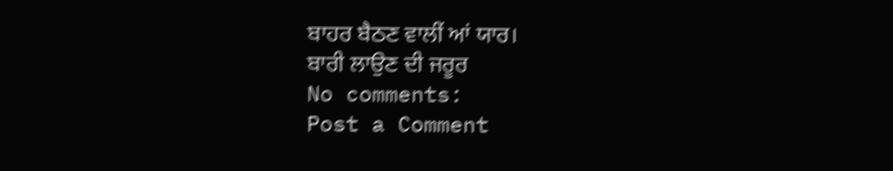ਬਾਹਰ ਬੈਠਣ ਵਾਲੀਂ ਆਂ ਯਾਰ।
ਬਾਰੀ ਲਾਉਣ ਦੀ ਜਰੂਰ
No comments:
Post a Comment